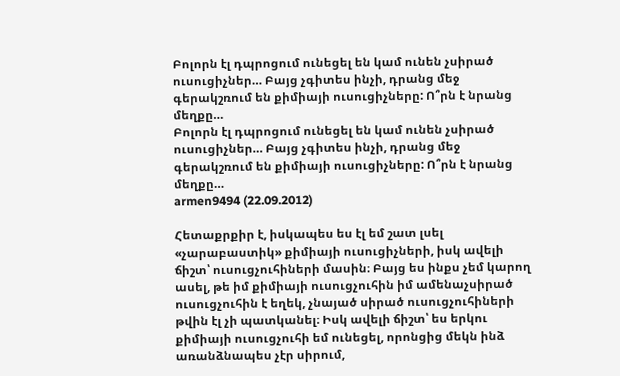Բոլորն էլ դպրոցում ունեցել են կամ ունեն չսիրած ուսուցիչներ… Բայց չգիտես ինչի, դրանց մեջ գերակշռում են քիմիայի ուսուցիչները: Ո՞րն է նրանց մեղքը…
Բոլորն էլ դպրոցում ունեցել են կամ ունեն չսիրած ուսուցիչներ… Բայց չգիտես ինչի, դրանց մեջ գերակշռում են քիմիայի ուսուցիչները: Ո՞րն է նրանց մեղքը…
armen9494 (22.09.2012)

Հետաքրքիր է, իսկապես ես էլ եմ շատ լսել «չարաբաստիկ» քիմիայի ուսուցիչների, իսկ ավելի ճիշտ՝ ուսուցչուհիների մասին։ Բայց ես ինքս չեմ կարող ասել, թե իմ քիմիայի ուսուցչուհին իմ ամենաչսիրած ուսուցչուհին է եղեկ, չնայած սիրած ուսուցչուհիների թվին էլ չի պատկանել։ Իսկ ավելի ճիշտ՝ ես երկու քիմիայի ուսուցչուհի եմ ունեցել, որոնցից մեկն ինձ առանձնապես չէր սիրում,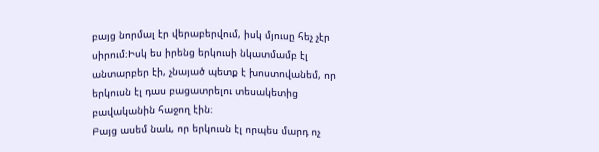բայց նորմալ էր վերաբերվում, իսկ մյուսը հեչ չէր սիրում։Իսկ ես իրենց երկուսի նկատմամբ էլ անտարբեր էի, չնայած պետք է խոստովանեմ, որ երկուսն էլ դաս բացատրելու տեսակետից բավականին հաջող էին։
Բայց ասեմ նաև, որ երկուսն էլ որպես մարդ ոչ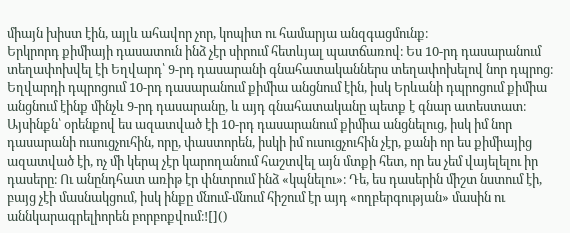միայն խիստ էին, այլև ահավոր չոր, կոպիտ ու համարյա անզգացմունք։
Երկրորդ քիմիայի դասատուն ինձ չէր սիրում հետևյալ պատճառով։ Ես 10-րդ դասարանում տեղափոխվել էի Եղվարդ՝ 9-րդ դասարանի գնահատականներս տեղափոխելով նոր դպրոց։ Եղվարդի դպրոցում 10-րդ դասարանում քիմիա անցնում էին, իսկ Երևանի դպրոցում քիմիա անցնում էինք մինչև 9-րդ դասարանը, և այդ գնահատականը պետք է գնար ատեստատ։ Այսինքն՝ օրենքով ես ազատված էի 10-րդ դասարանում քիմիա անցնելուց, իսկ իմ նոր դասարանի ուսուցչուհին, որը, փաստորեն, իսկի իմ ուսուցչուհին չէր, քանի որ ես քիմիայից ազատված էի, ոչ մի կերպ չէր կարողանում հաշտվել այն մտքի հետ, որ ես չեմ վայելելու իր դասերը։ Ու անընդհատ առիթ էր փնտրում ինձ «կպնելու»։ Դե, ես դասերին միշտ նստում էի, բայց չէի մասնակցում, իսկ ինքը մնում-մնում հիշում էր այդ «ողբերգության» մասին ու աննկարագրելիորեն բորբոքվում։![]()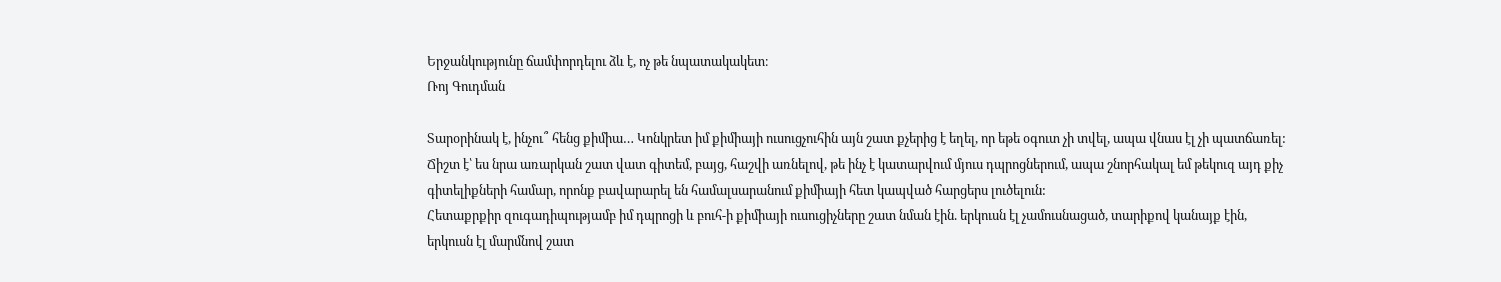Երջանկությունը ճամփորդելու ձև է, ոչ թե նպատակակետ։
Ռոյ Գուդման

Տարօրինակ է, ինչու՞ հենց քիմիա… Կոնկրետ իմ քիմիայի ուսուցչուհին այն շատ քչերից է եղել, որ եթե օգուտ չի տվել, ապա վնաս էլ չի պատճառել: Ճիշտ է՝ ես նրա առարկան շատ վատ գիտեմ, բայց, հաշվի առնելով, թե ինչ է կատարվում մյուս դպրոցներում, ապա շնորհակալ եմ թեկուզ այդ քիչ գիտելիքների համար, որոնք բավարարել են համալսարանում քիմիայի հետ կապված հարցերս լուծելուն:
Հետաքրքիր զուգադիպությամբ իմ դպրոցի և բուհ-ի քիմիայի ուսուցիչները շատ նման էին. երկուսն էլ չամուսնացած, տարիքով կանայք էին, երկուսն էլ մարմնով շատ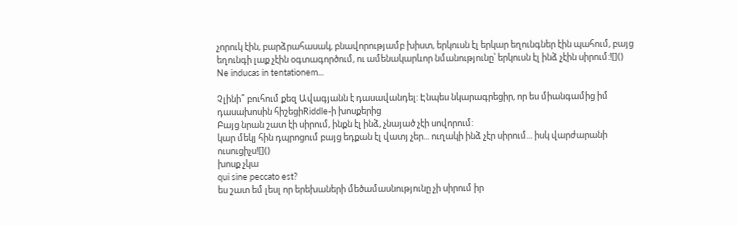չորուկ էին, բարձրահասակ, բնավորությամբ խիստ, երկուսն էլ երկար եղունգներ էին պահում, բայց եղունգի լաք չէին օգտագործում, ու ամենակարևոր նմանությունը՝ երկուսն էլ ինձ չէին սիրում:![]()
Ne inducas in tentationem...

Չլինի՞ բուհում քեզ Ավագյանն է դասավանդել: Էնպես նկարագրեցիր, որ ես միանգամից իմ դասախոսին հիշեցիRiddle-ի խոսքերից
Բայց նրան շատ էի սիրում, ինքն էլ ինձ, չնայած չէի սովորում:
կար մեկյ հին դպրոցում բայց եդքան էլ վատյ չեր... ուղակի ինձ չէր սիրում... իսկ վարժարանի ուսուցիչս![]()
խոսք չկա
qui sine peccato est?
ես շատ եմ լեսլ որ երեխաների մեծամասնությունը չի սիրում իր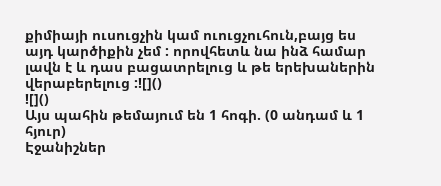քիմիայի ուսուցչին կամ ուուցչուհուն,բայց ես այդ կարծիքին չեմ : որովհետև նա ինձ համար լավն է և դաս բացատրելուց և թե երեխաներին վերաբերելուց :![]()
![]()
Այս պահին թեմայում են 1 հոգի. (0 անդամ և 1 հյուր)
Էջանիշներ